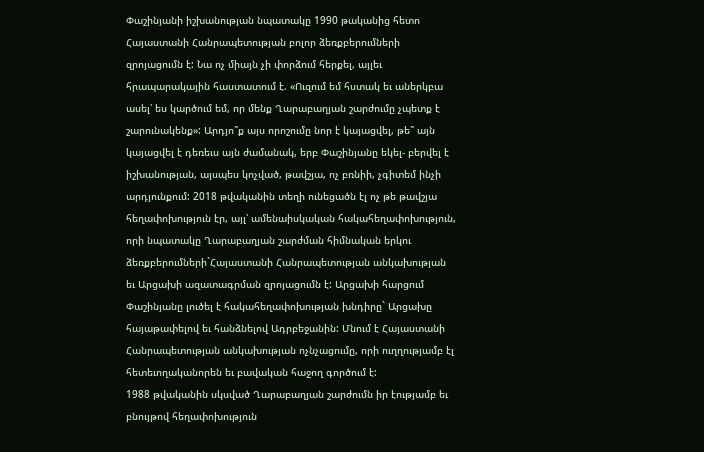Փաշինյանի իշխանության նպատակը 1990 թականից հետո Հայաստանի Հանրապետության բոլոր ձեռքբերումների զրոյացումն է: Նա ոչ միայն չի փորձում հերքել, այլեւ հրապարակային հաստատում է. «Ուզում եմ հստակ եւ աներկբա ասել՝ ես կարծում եմ, որ մենք Ղարաբաղյան շարժումը չպետք է շարունակենք»: Արդյո՞ք այս որոշումը նոր է կայացվել, թե՞ այն կայացվել է դեռեւս այն ժամանակ, երբ Փաշինյանը եկել- բերվել է իշխանության, այսպես կոչված, թավշյա, ոչ բռնիի, չգիտեմ ինչի արդյունքում: 2018 թվականին տեղի ունեցածն էլ ոչ թե թավշյա հեղափոխություն էր, այլ՝ ամենաիսկական հակահեղափոխություն, որի նպատակը Ղարաբաղյան շարժման հիմնական երկու ձեռքբերումների`Հայաստանի Հանրապետության անկախության եւ Արցախի ազատագրման զրոյացումն է: Արցախի հարցում Փաշինյանը լուծել է հակահեղափոխության խնդիրը` Արցախը հայաթափելով եւ հանձնելով Ադրբեջանին: Մնում է Հայաստանի Հանրապետության անկախության ոչնչացումը, որի ուղղությամբ էլ հետեւողականորեն եւ բավական հաջող գործում է:
1988 թվականին սկսված Ղարաբաղյան շարժումն իր էությամբ եւ բնույթով հեղափոխություն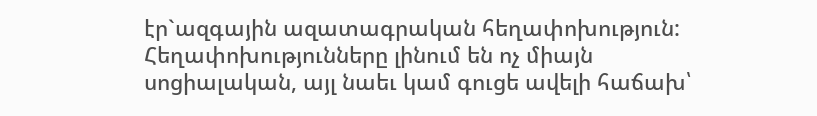էր`ազգային ազատագրական հեղափոխություն: Հեղափոխությունները լինում են ոչ միայն սոցիալական, այլ նաեւ կամ գուցե ավելի հաճախ՝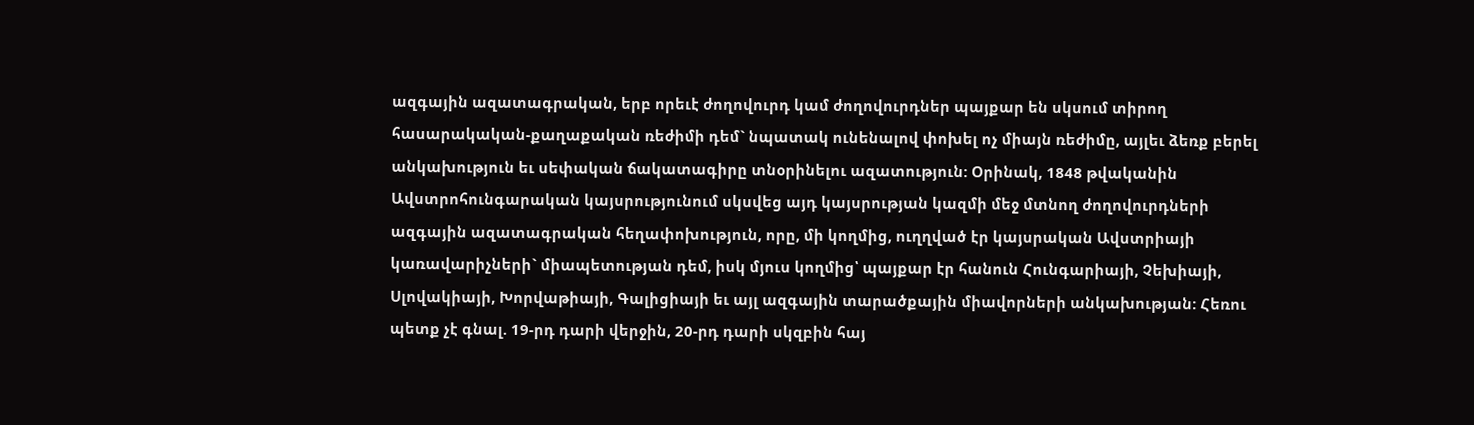ազգային ազատագրական, երբ որեւէ ժողովուրդ կամ ժողովուրդներ պայքար են սկսում տիրող հասարակական-քաղաքական ռեժիմի դեմ` նպատակ ունենալով փոխել ոչ միայն ռեժիմը, այլեւ ձեռք բերել անկախություն եւ սեփական ճակատագիրը տնօրինելու ազատություն: Օրինակ, 1848 թվականին Ավստրոհունգարական կայսրությունում սկսվեց այդ կայսրության կազմի մեջ մտնող ժողովուրդների ազգային ազատագրական հեղափոխություն, որը, մի կողմից, ուղղված էր կայսրական Ավստրիայի կառավարիչների` միապետության դեմ, իսկ մյուս կողմից՝ պայքար էր հանուն Հունգարիայի, Չեխիայի, Սլովակիայի, Խորվաթիայի, Գալիցիայի եւ այլ ազգային տարածքային միավորների անկախության: Հեռու պետք չէ գնալ. 19-րդ դարի վերջին, 20-րդ դարի սկզբին հայ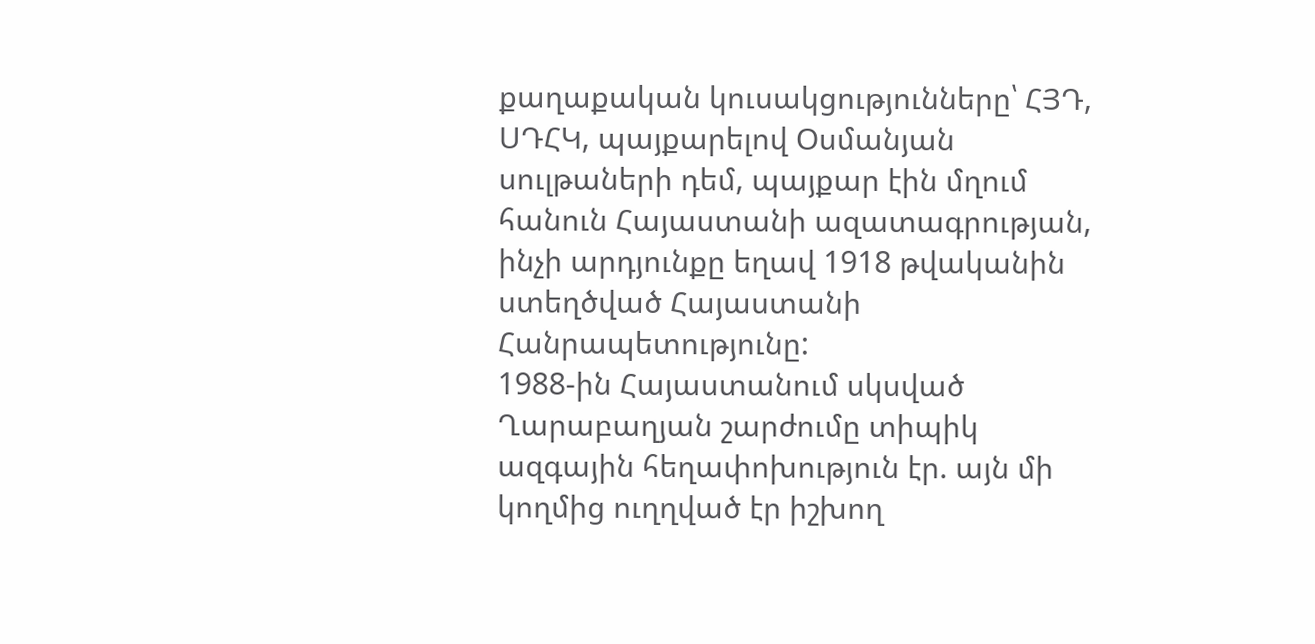քաղաքական կուսակցությունները՝ ՀՅԴ, ՍԴՀԿ, պայքարելով Օսմանյան սուլթաների դեմ, պայքար էին մղում հանուն Հայաստանի ազատագրության, ինչի արդյունքը եղավ 1918 թվականին ստեղծված Հայաստանի Հանրապետությունը:
1988-ին Հայաստանում սկսված Ղարաբաղյան շարժումը տիպիկ ազգային հեղափոխություն էր. այն մի կողմից ուղղված էր իշխող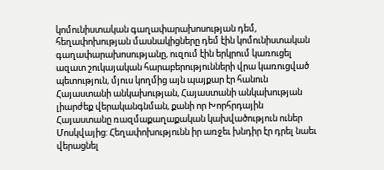կոմունիստական գաղափարախոսության դեմ, հեղափոխության մասնակիցները դեմ էին կոմունիստական գաղափարախոսությանը, ուզում էին երկրում կառուցել ազատ շուկայական հարաբերությունների վրա կառուցված պետություն, մյուս կողմից այն պայքար էր հանուն Հայաստանի անկախության, Հայաստանի անկախության լիարժեք վերականգնման, քանի որ Խորհրդային Հայաստանը ռազմաքաղաքական կախվածություն ուներ Մոսկվայից: Հեղափոխությունն իր առջեւ խնդիր էր դրել նաեւ վերացնել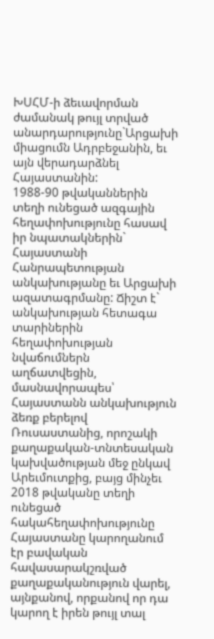ԽՍՀՄ-ի ձեւավորման ժամանակ թույլ տրված անարդարությունը`Արցախի միացումն Ադրբեջանին, եւ այն վերադարձնել Հայաստանին:
1988-90 թվականներին տեղի ունեցած ազգային հեղափոխությունը հասավ իր նպատակներին` Հայաստանի Հանրապետության անկախությանը եւ Արցախի ազատագրմանը: Ճիշտ է` անկախության հետագա տարիներին հեղափոխության նվաճումներն աղճատվեցին, մասնավորապես՝ Հայաստանն անկախություն ձեռք բերելով Ռուսաստանից, որոշակի քաղաքական-տնտեսական կախվածության մեջ ընկավ Արեւմուտքից, բայց մինչեւ 2018 թվականը տեղի ունեցած հակահեղափոխությունը Հայաստանը կարողանում էր բավական հավասարակշռված քաղաքականություն վարել, այնքանով, որքանով որ դա կարող է իրեն թույլ տալ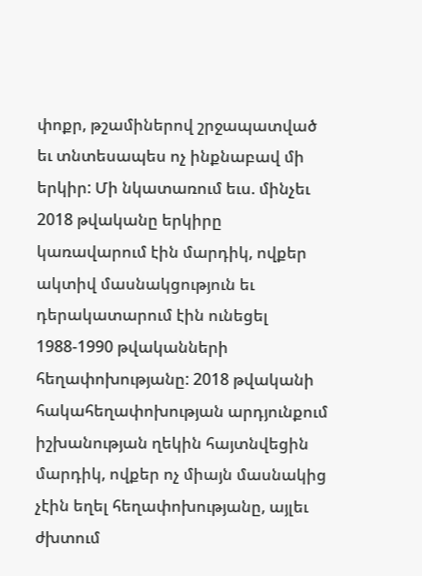փոքր, թշամիներով շրջապատված եւ տնտեսապես ոչ ինքնաբավ մի երկիր: Մի նկատառում եւս. մինչեւ 2018 թվականը երկիրը կառավարում էին մարդիկ, ովքեր ակտիվ մասնակցություն եւ դերակատարում էին ունեցել 1988-1990 թվականների հեղափոխությանը: 2018 թվականի հակահեղափոխության արդյունքում իշխանության ղեկին հայտնվեցին մարդիկ, ովքեր ոչ միայն մասնակից չէին եղել հեղափոխությանը, այլեւ ժխտում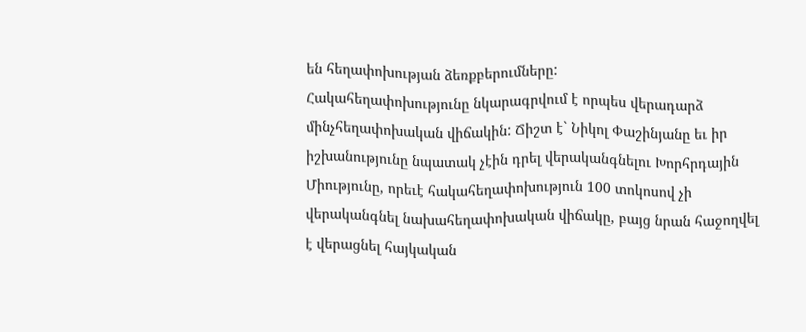են հեղափոխության ձեռքբերումները:
Հակահեղափոխությունը նկարագրվում է որպես վերադարձ մինչհեղափոխական վիճակին: Ճիշտ է` Նիկոլ Փաշինյանը եւ իր իշխանությունը նպատակ չէին դրել վերականգնելու Խորհրդային Միությունը, որեւէ հակահեղափոխություն 100 տոկոսով չի վերականգնել նախահեղափոխական վիճակը, բայց նրան հաջողվել է վերացնել հայկական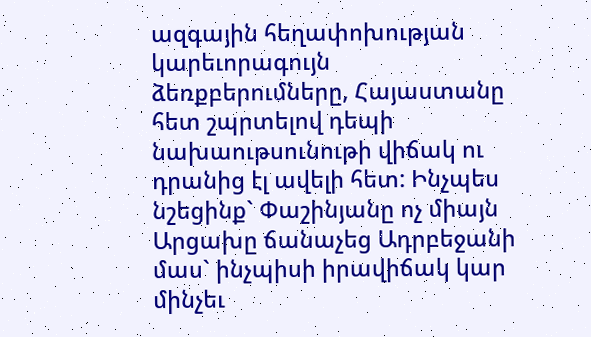ազգային հեղափոխության կարեւորագույն ձեռքբերումները, Հայաստանը հետ շպրտելով դեպի նախաութսունութի վիճակ ու դրանից էլ ավելի հետ: Ինչպես նշեցինք` Փաշինյանը ոչ միայն Արցախը ճանաչեց Ադրբեջանի մաս` ինչպիսի իրավիճակ կար մինչեւ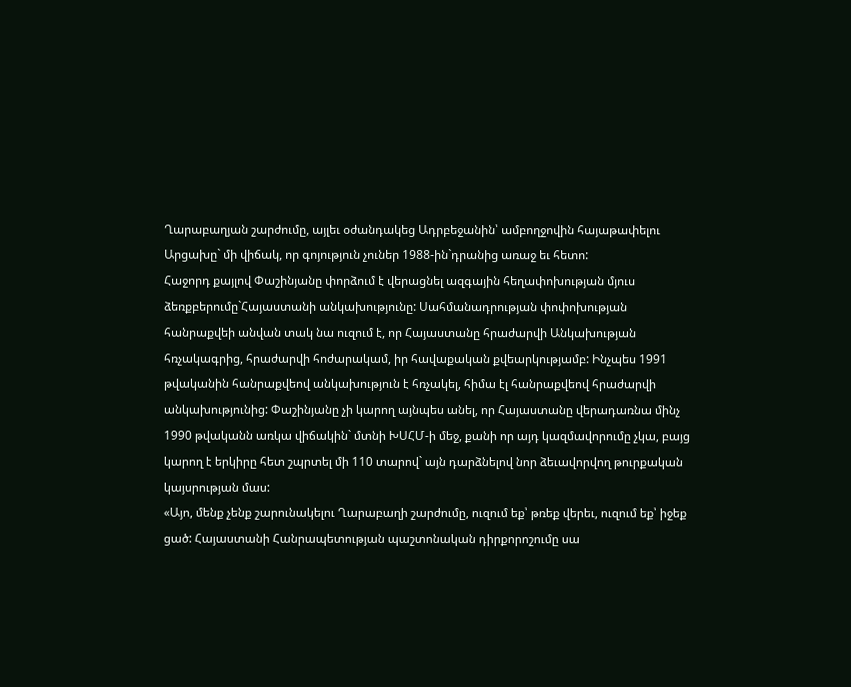Ղարաբաղյան շարժումը, այլեւ օժանդակեց Ադրբեջանին՝ ամբողջովին հայաթափելու Արցախը` մի վիճակ, որ գոյություն չուներ 1988-ին`դրանից առաջ եւ հետո:
Հաջորդ քայլով Փաշինյանը փորձում է վերացնել ազգային հեղափոխության մյուս ձեռքբերումը`Հայաստանի անկախությունը: Սահմանադրության փոփոխության հանրաքվեի անվան տակ նա ուզում է, որ Հայաստանը հրաժարվի Անկախության հռչակագրից, հրաժարվի հոժարակամ, իր հավաքական քվեարկությամբ: Ինչպես 1991 թվականին հանրաքվեով անկախություն է հռչակել, հիմա էլ հանրաքվեով հրաժարվի անկախությունից: Փաշինյանը չի կարող այնպես անել, որ Հայաստանը վերադառնա մինչ 1990 թվականն առկա վիճակին` մտնի ԽՍՀՄ-ի մեջ, քանի որ այդ կազմավորումը չկա, բայց կարող է երկիրը հետ շպրտել մի 110 տարով` այն դարձնելով նոր ձեւավորվող թուրքական կայսրության մաս:
«Այո, մենք չենք շարունակելու Ղարաբաղի շարժումը, ուզում եք՝ թռեք վերեւ, ուզում եք՝ իջեք ցած: Հայաստանի Հանրապետության պաշտոնական դիրքորոշումը սա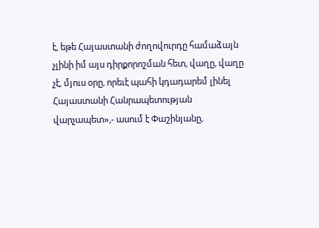է, եթե Հայաստանի ժողովուրդը համաձայն չլինի իմ այս դիրքորոշման հետ, վաղը, վաղը չէ, մյուս օրը, որեւէ պահի կդադարեմ լինել Հայաստանի Հանրապետության վարչապետ»,- ասում է Փաշինյանը,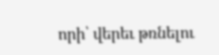որի՝ վերեւ թռնելու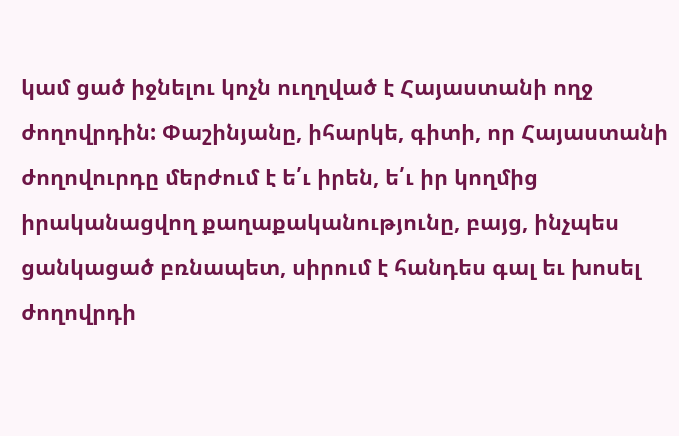կամ ցած իջնելու կոչն ուղղված է Հայաստանի ողջ ժողովրդին: Փաշինյանը, իհարկե, գիտի, որ Հայաստանի ժողովուրդը մերժում է ե՛ւ իրեն, ե՛ւ իր կողմից իրականացվող քաղաքականությունը, բայց, ինչպես ցանկացած բռնապետ, սիրում է հանդես գալ եւ խոսել ժողովրդի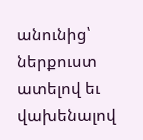անունից՝ ներքուստ ատելով եւ վախենալով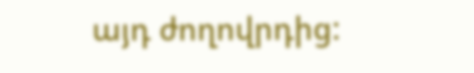այդ ժողովրդից: